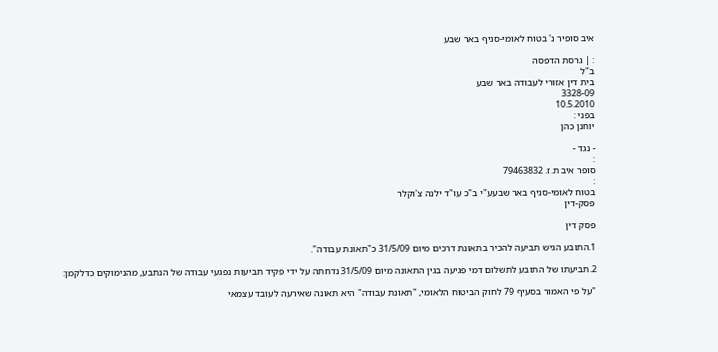איב סופיר נ' בטוח לאומי-סניף באר שבע

: | גרסת הדפסה
ב"ל
בית דין אזורי לעבודה באר שבע
3328-09
10.5.2010
בפני :
יוחנן כהן

- נגד -
:
סופר איב ת.ז. 79463832
:
בטוח לאומי-סניף באר שבעע"י ב"כ עו"ד ילנה צ'וקלר
פסק-דין

פסק דין

1.התובע הגיש תביעה להכיר בתאונת דרכים מיום 31/5/09 כ"תאונת עבודה".

2.תביעתו של התובע לתשלום דמי פגיעה בגין התאונה מיום 31/5/09 נדחתה על ידי פקיד תביעות נפגעי עבודה של הנתבע, מהנימוקים כדלקמן:

"על פי האמור בסעיף 79 לחוק הביטוח הלאומי, "תאונת עבודה" היא תאונה שאירעה לעובד עצמאי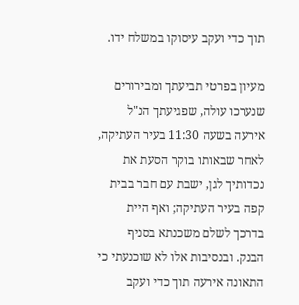תוך כדי ועקב עיסוקו במשלח ידו.

מעיון בפרטי תביעתך ומבירורים שנערכו עולה, שפגיעתך הנ"ל אירעה בשעה 11:30 בעיר העתיקה, לאחר שבאותו בוקר הסעת את נכדותיך לגן, ישבת עם חבר בבית קפה בעיר העתיקה; ואף היית בדרכך לשלם משכנתא בסניף הבנק. ובנסיבות אלו לא שוכנעתי כי התאונה אירעה תוך כדי ועקב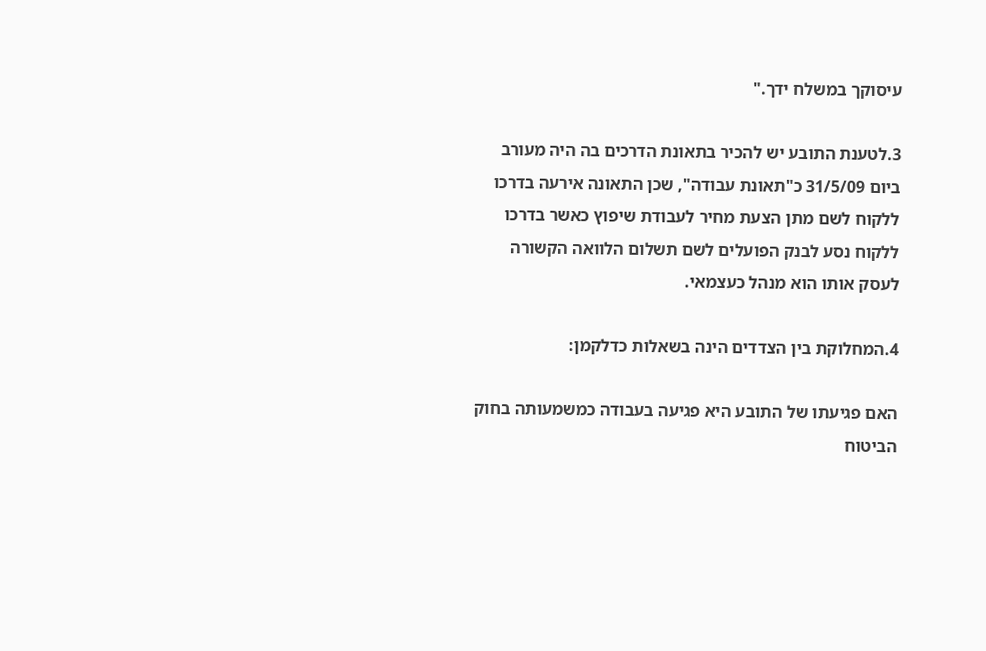עיסוקך במשלח ידך."

3.לטענת התובע יש להכיר בתאונת הדרכים בה היה מעורב ביום 31/5/09 כ"תאונת עבודה", שכן התאונה אירעה בדרכו ללקוח לשם מתן הצעת מחיר לעבודת שיפוץ כאשר בדרכו ללקוח נסע לבנק הפועלים לשם תשלום הלוואה הקשורה לעסק אותו הוא מנהל כעצמאי.

4.המחלוקת בין הצדדים הינה בשאלות כדלקמן:

האם פגיעתו של התובע היא פגיעה בעבודה כמשמעותה בחוק הביטוח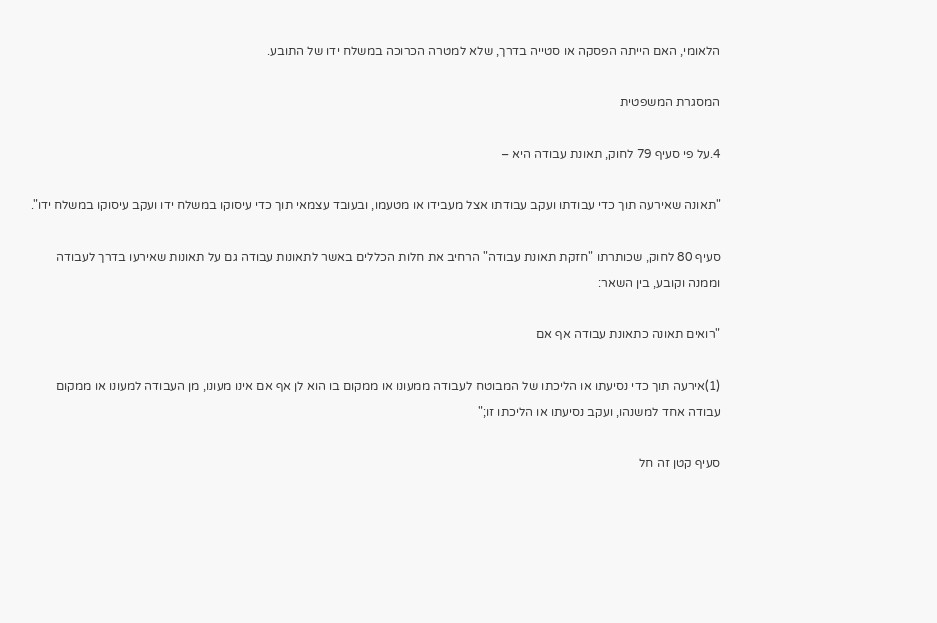הלאומי, האם הייתה הפסקה או סטייה בדרך, שלא למטרה הכרוכה במשלח ידו של התובע.

המסגרת המשפטית

4.על פי סעיף 79 לחוק, תאונת עבודה היא –

"תאונה שאירעה תוך כדי עבודתו ועקב עבודתו אצל מעבידו או מטעמו, ובעובד עצמאי תוך כדי עיסוקו במשלח ידו ועקב עיסוקו במשלח ידו".

סעיף 80 לחוק, שכותרתו "חזקת תאונת עבודה" הרחיב את חלות הכללים באשר לתאונות עבודה גם על תאונות שאירעו בדרך לעבודה וממנה וקובע, בין השאר:

"רואים תאונה כתאונת עבודה אף אם

(1)אירעה תוך כדי נסיעתו או הליכתו של המבוטח לעבודה ממעונו או ממקום בו הוא לן אף אם אינו מעונו, מן העבודה למעונו או ממקום עבודה אחד למשנהו, ועקב נסיעתו או הליכתו זו;"

סעיף קטן זה חל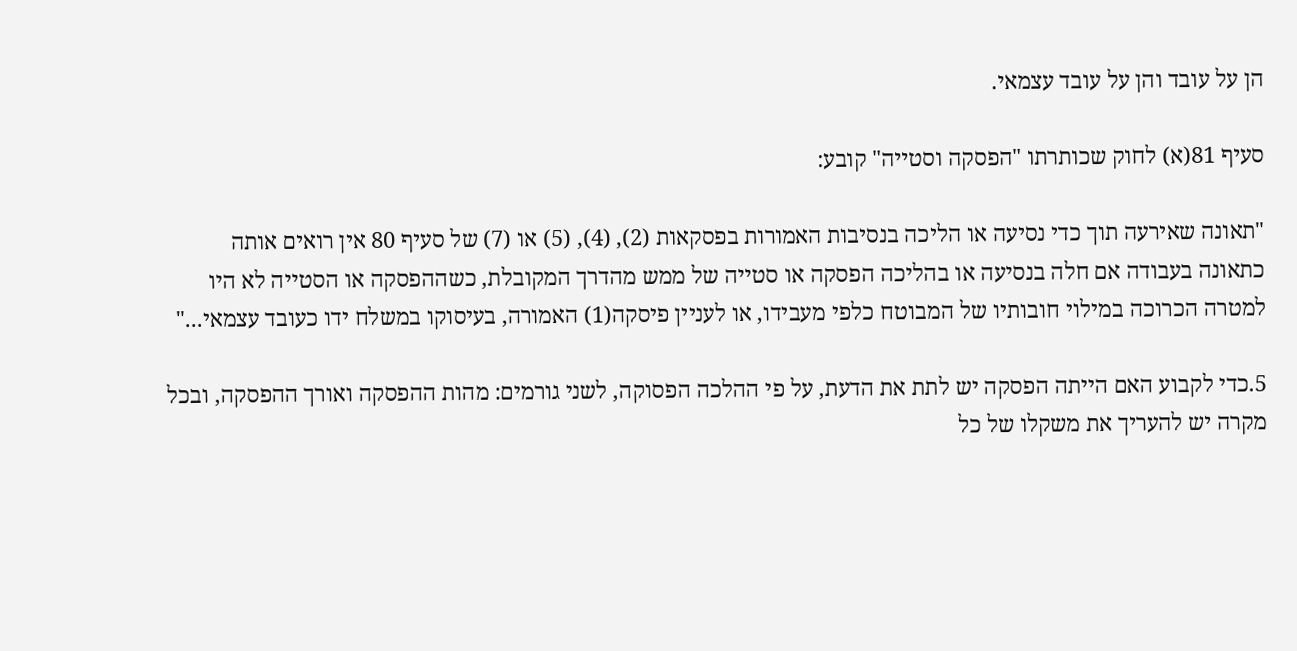הן על עובד והן על עובד עצמאי.

סעיף 81(א) לחוק שכותרתו "הפסקה וסטייה" קובע:

"תאונה שאירעה תוך כדי נסיעה או הליכה בנסיבות האמורות בפסקאות (2), (4), (5) או (7) של סעיף 80 אין רואים אותה כתאונה בעבודה אם חלה בנסיעה או בהליכה הפסקה או סטייה של ממש מהדרך המקובלת, כשההפסקה או הסטייה לא היו למטרה הכרוכה במילוי חובותיו של המבוטח כלפי מעבידו, או לעניין פיסקה(1) האמורה, בעיסוקו במשלח ידו כעובד עצמאי..."

5.כדי לקבוע האם הייתה הפסקה יש לתת את הדעת, על פי ההלכה הפסוקה, לשני גורמים: מהות ההפסקה ואורך ההפסקה, ובכל מקרה יש להעריך את משקלו של כל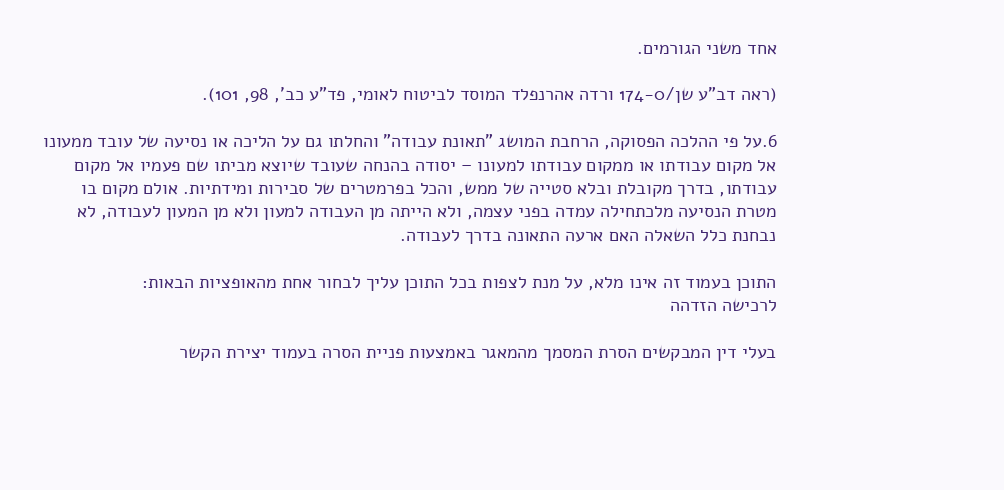אחד משני הגורמים.

(ראה דב"ע שן/174-0 ורדה אהרנפלד המוסד לביטוח לאומי, פד"ע כב', 98, 101).

6.על פי ההלכה הפסוקה, הרחבת המושג "תאונת עבודה" והחלתו גם על הליכה או נסיעה של עובד ממעונו אל מקום עבודתו או ממקום עבודתו למעונו – יסודה בהנחה שעובד שיוצא מביתו שם פעמיו אל מקום עבודתו, בדרך מקובלת ובלא סטייה של ממש, והכל בפרמטרים של סבירות ומידתיות. אולם מקום בו מטרת הנסיעה מלכתחילה עמדה בפני עצמה, ולא הייתה מן העבודה למעון ולא מן המעון לעבודה, לא נבחנת כלל השאלה האם ארעה התאונה בדרך לעבודה.

התוכן בעמוד זה אינו מלא, על מנת לצפות בכל התוכן עליך לבחור אחת מהאופציות הבאות:
לרכישה הזדהה

בעלי דין המבקשים הסרת המסמך מהמאגר באמצעות פניית הסרה בעמוד יצירת הקשר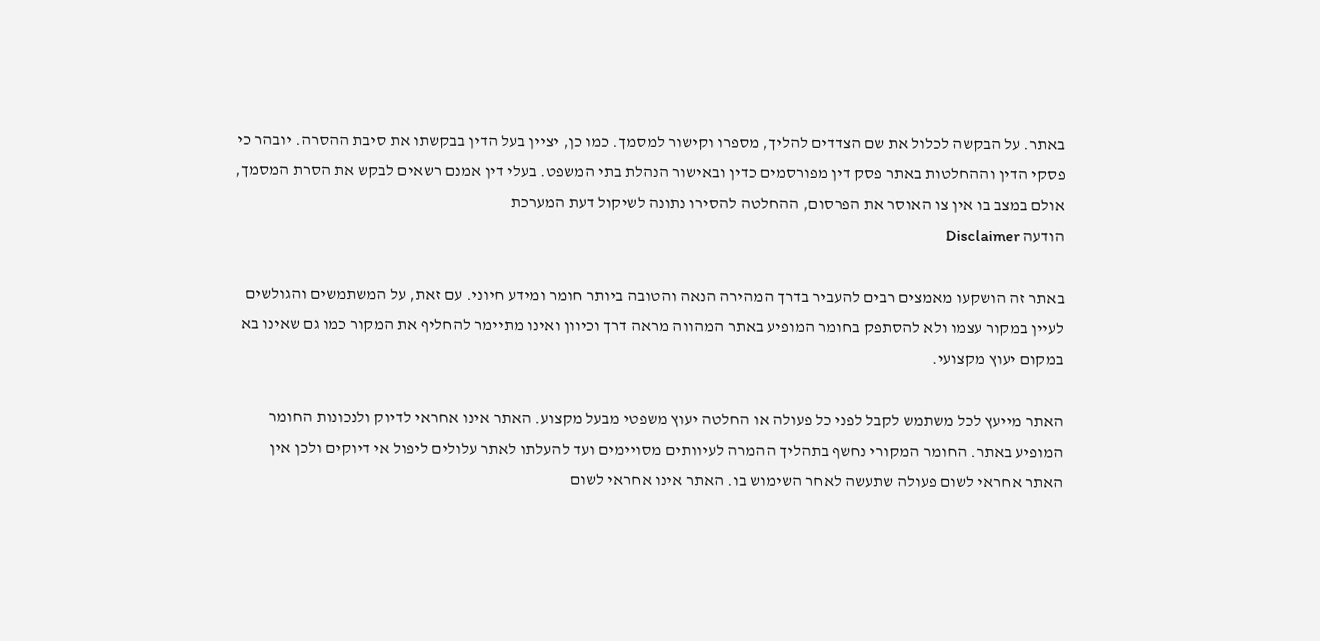באתר. על הבקשה לכלול את שם הצדדים להליך, מספרו וקישור למסמך. כמו כן, יציין בעל הדין בבקשתו את סיבת ההסרה. יובהר כי פסקי הדין וההחלטות באתר פסק דין מפורסמים כדין ובאישור הנהלת בתי המשפט. בעלי דין אמנם רשאים לבקש את הסרת המסמך, אולם במצב בו אין צו האוסר את הפרסום, ההחלטה להסירו נתונה לשיקול דעת המערכת
הודעה Disclaimer

באתר זה הושקעו מאמצים רבים להעביר בדרך המהירה הנאה והטובה ביותר חומר ומידע חיוני. עם זאת, על המשתמשים והגולשים לעיין במקור עצמו ולא להסתפק בחומר המופיע באתר המהווה מראה דרך וכיוון ואינו מתיימר להחליף את המקור כמו גם שאינו בא במקום יעוץ מקצועי.

האתר מייעץ לכל משתמש לקבל לפני כל פעולה או החלטה יעוץ משפטי מבעל מקצוע. האתר אינו אחראי לדיוק ולנכונות החומר המופיע באתר. החומר המקורי נחשף בתהליך ההמרה לעיוותים מסויימים ועד להעלתו לאתר עלולים ליפול אי דיוקים ולכן אין האתר אחראי לשום פעולה שתעשה לאחר השימוש בו. האתר אינו אחראי לשום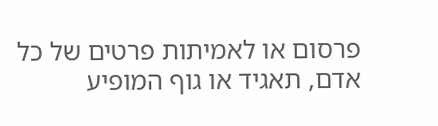פרסום או לאמיתות פרטים של כל אדם, תאגיד או גוף המופיע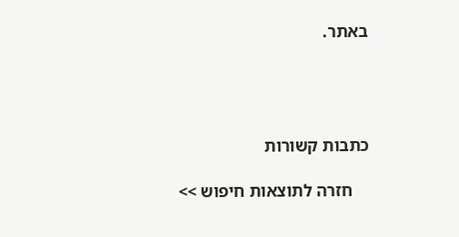באתר.




כתבות קשורות

    חזרה לתוצאות חיפוש >>